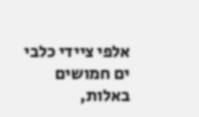אלפי ציידי כלבי ים חמושים באלות,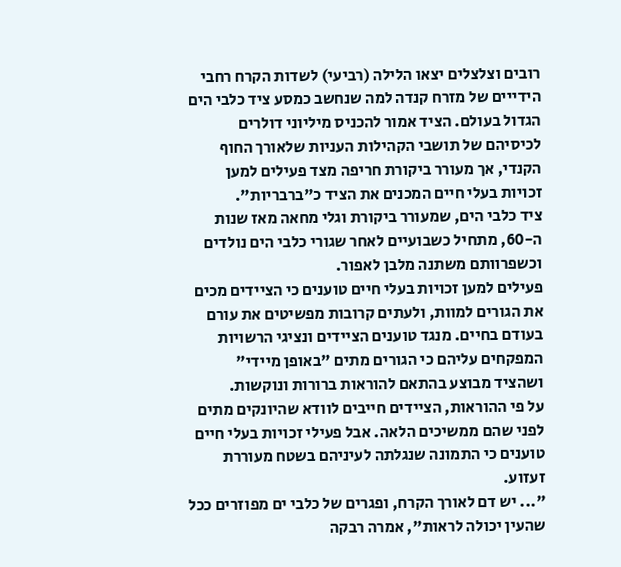רובים וצלצלים יצאו הלילה (רביעי) לשדות הקרח רחבי הידייים של מזרח קנדה למה שנחשב כמסע ציד כלבי הים הגדול בעולם. הציד אמור להכניס מיליוני דולרים לכיסיהם של תושבי הקהילות העניות שלאורך החוף הקנדי, אך מעורר ביקורת חריפה מצד פעילים למען זכויות בעלי חיים המכנים את הציד כ"ברבריות".
ציד כלבי הים, שמעורר ביקורת וגלי מחאה מאז שנות ה-60, מתחיל כשבועיים לאחר שגורי כלבי הים נולדים וכשפרוותם משתנה מלבן לאפור.
פעילים למען זכויות בעלי חיים טוענים כי הציידים מכים את הגורים למוות, ולעתים קרובות מפשיטים את עורם בעודם בחיים. מנגד טוענים הציידים ונציגי הרשויות המפקחים עליהם כי הגורים מתים "באופן מיידי" ושהציד מבוצע בהתאם להוראות ברורות ונוקשות.
על פי ההוראות, הציידים חייבים לוודא שהיונקים מתים לפני שהם ממשיכים הלאה. אבל פעילי זכויות בעלי חיים טוענים כי התמונה שנגלתה לעיניהם בשטח מעוררת זעזוע.
"... יש דם לאורך הקרח, ופגרים של כלבי ים מפוזרים ככל שהעין יכולה לראות", אמרה רבקה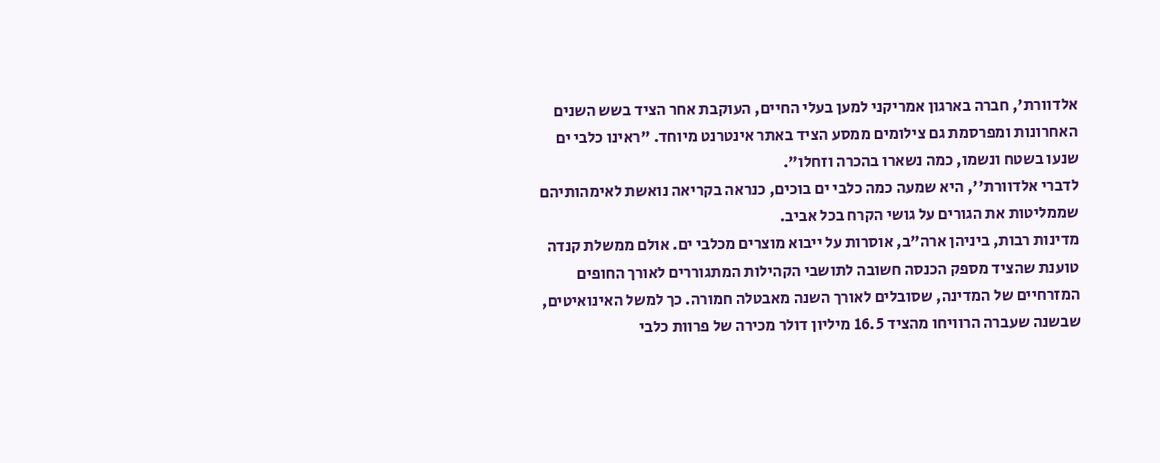אלדוורת', חברה בארגון אמריקני למען בעלי החיים, העוקבת אחר הציד בשש השנים האחרונות ומפרסמת גם צילומים ממסע הציד באתר אינטרנט מיוחד. "ראינו כלבי ים שנעו בשטח ונשמו, כמה נשארו בהכרה וזחלו".
לדברי אלדוורת'', היא שמעה כמה כלבי ים בוכים, כנראה בקריאה נואשת לאימהותיהם שממליטות את הגורים על גושי הקרח בכל אביב.
מדינות רבות, ביניהן ארה"ב, אוסרות על ייבוא מוצרים מכלבי ים. אולם ממשלת קנדה טוענת שהציד מספק הכנסה חשובה לתושבי הקהילות המתגוררים לאורך החופים המזרחיים של המדינה, שסובלים לאורך השנה מאבטלה חמורה. כך למשל האינואיטים, שבשנה שעברה הרוויחו מהציד 16.5 מיליון דולר מכירה של פרוות כלבי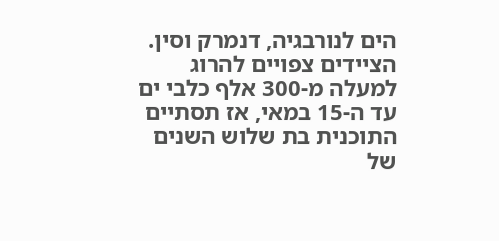הים לנורבגיה, דנמרק וסין.
הציידים צפויים להרוג למעלה מ-300 אלף כלבי ים עד ה-15 במאי, אז תסתיים התוכנית בת שלוש השנים של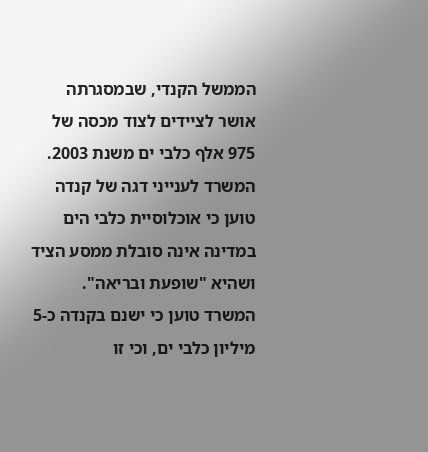הממשל הקנדי, שבמסגרתה אושר לציידים לצוד מכסה של 975 אלף כלבי ים משנת 2003. המשרד לענייני דגה של קנדה טוען כי אוכלוסיית כלבי הים במדינה אינה סובלת ממסע הציד ושהיא "שופעת ובריאה". המשרד טוען כי ישנם בקנדה כ-5 מיליון כלבי ים, וכי זו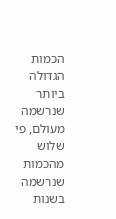הכמות הגדולה ביותר שנרשמה מעולם, פי שלוש מהכמות שנרשמה בשנות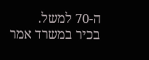ה-70 למשל.
בכיר במשרד אמר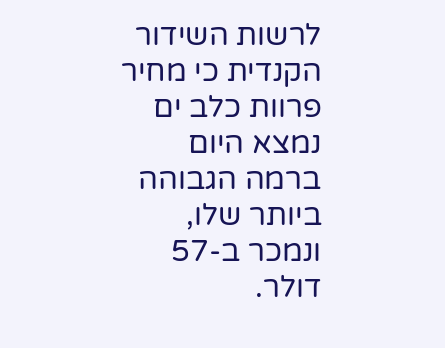לרשות השידור הקנדית כי מחיר פרוות כלב ים נמצא היום ברמה הגבוהה ביותר שלו, ונמכר ב-57 דולר.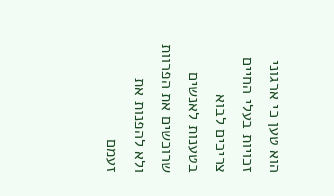הוא טען כי ארגוני זכויות בעלי החיים צריכים לבוא בטענות לאנשים שרוכשים את הפרוות ולא להפנות את זעמם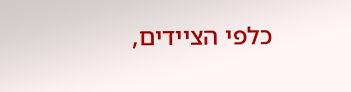כלפי הציידים,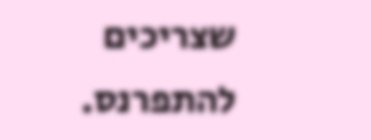שצריכים להתפרנס.